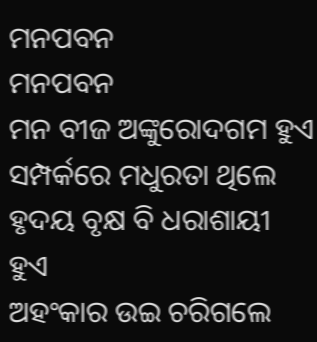ମନପବନ
ମନପବନ
ମନ ବୀଜ ଅଙ୍କୁରୋଦଗମ ହୁଏ
ସମ୍ପର୍କରେ ମଧୁରତା ଥିଲେ
ହୃଦୟ ବୃକ୍ଷ ବି ଧରାଶାୟୀ ହୁଏ
ଅହଂକାର ଉଇ ଚରିଗଲେ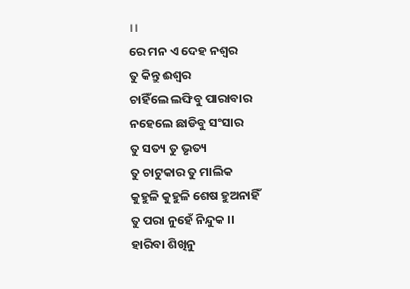।।
ରେ ମନ ଏ ଦେହ ନଶ୍ଵର
ତୁ କିନ୍ତୁ ଈଶ୍ୱର
ଚାହିଁଲେ ଲଙ୍ଘିବୁ ପାରାବାର
ନହେଲେ ଛାଡିବୁ ସଂସାର
ତୁ ସତ୍ୟ ତୁ ଭୃତ୍ୟ
ତୁ ଚାଟୁକାର ତୁ ମାଲିକ
କୁହୁଳି କୁହୁଳି ଶେଷ ହୁଅନାହିଁ
ତୁ ପରା ନୁହେଁ ନିନ୍ଦୁକ ।।
ହାରିବା ଶିଖିନୁ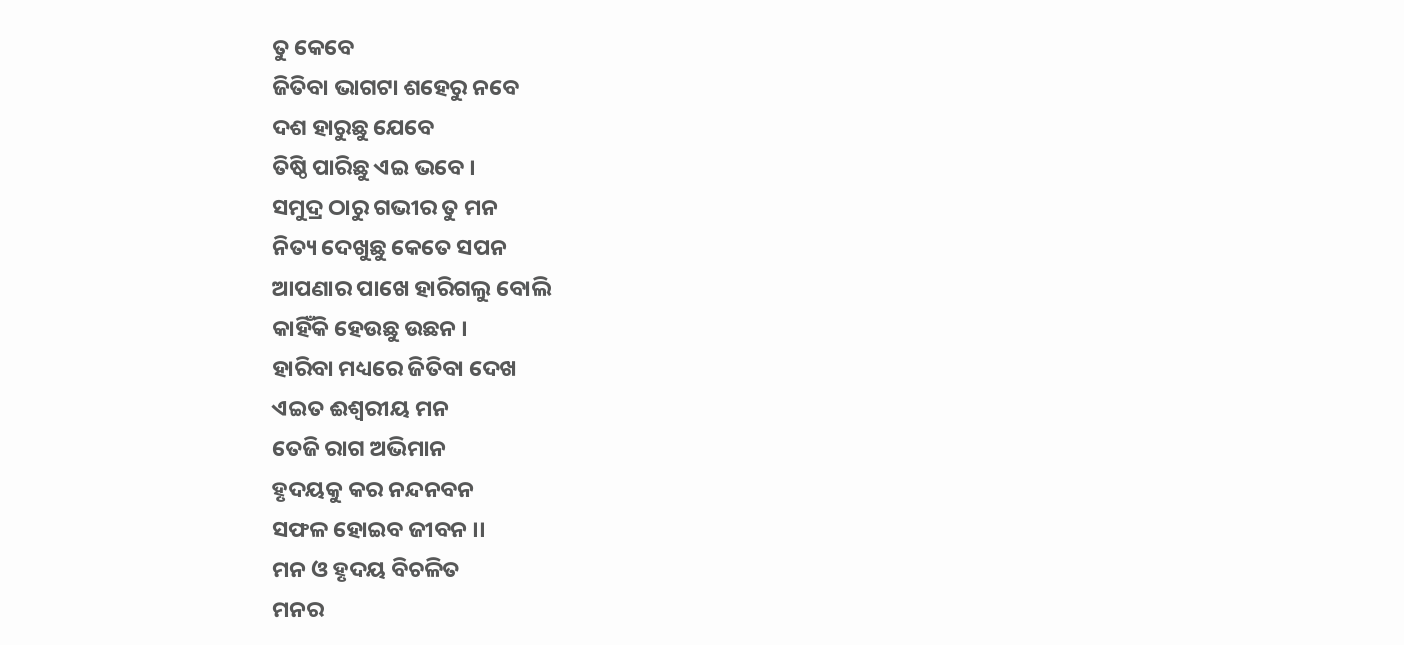ତୁ କେବେ
ଜିତିବା ଭାଗଟା ଶହେରୁ ନବେ
ଦଶ ହାରୁଛୁ ଯେବେ
ତିଷ୍ଠି ପାରିଛୁ ଏଇ ଭବେ ।
ସମୁଦ୍ର ଠାରୁ ଗଭୀର ତୁ ମନ
ନିତ୍ୟ ଦେଖୁଛୁ କେତେ ସପନ
ଆପଣାର ପାଖେ ହାରିଗଲୁ ବୋଲି
କାହିଁକି ହେଉଛୁ ଉଛନ ।
ହାରିବା ମଧ୍ୟରେ ଜିତିବା ଦେଖ
ଏଇତ ଈଶ୍ଵରୀୟ ମନ
ତେଜି ରାଗ ଅଭିମାନ
ହୃଦୟକୁ କର ନନ୍ଦନବନ
ସଫଳ ହୋଇବ ଜୀବନ ।।
ମନ ଓ ହୃଦୟ ବିଚଳିତ
ମନର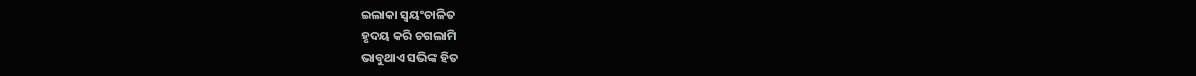ଇଲାକା ସ୍ଵୟଂଚାଳିତ
ହୃଦୟ କରି ଚଗଲାମି
ଭାବୁଥାଏ ସଭିଙ୍କ ହିତ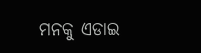ମନକୁ ଏଡାଇ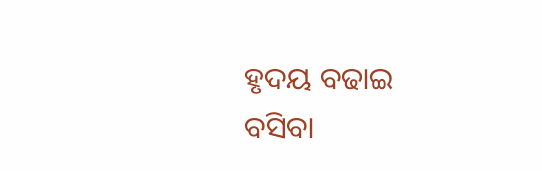ହୃଦୟ ବଢାଇ
ବସିବା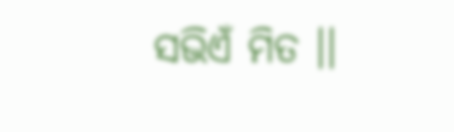ସଭିଏଁ ମିତ ।।